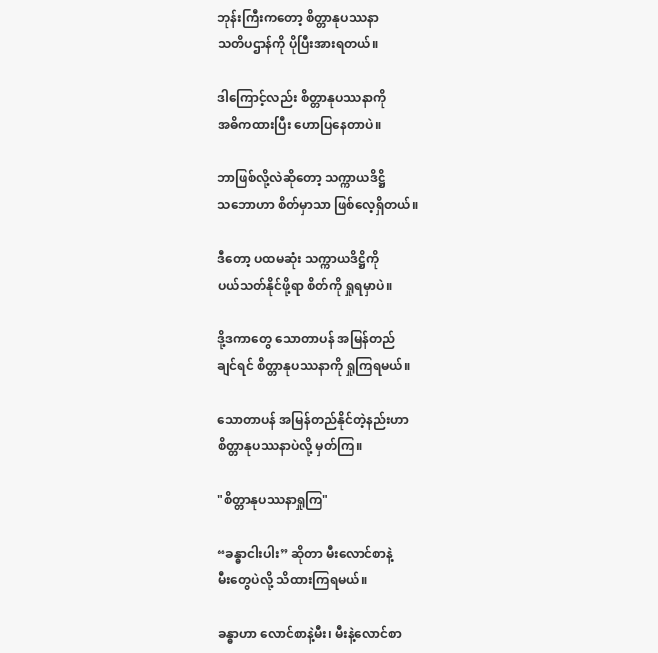ဘုန်းကြီးကတော့ စိတ္တာနုပဿနာ
သတိပဌာန်ကို ပိုပြီးအားရတယ်။

ဒါကြောင့်လည်း စိတ္တာနုပဿနာကို
အဓိကထားပြီး ဟောပြနေတာပဲ။

ဘာဖြစ်လို့လဲဆိုတော့ သက္ကာယဒိဋ္ဌိ
သဘောဟာ စိတ်မှာသာ ဖြစ်လေ့ရှိတယ်။

ဒီတော့ ပထမဆုံး သက္ကာယဒိဋ္ဌိကို
ပယ်သတ်နိုင်ဖို့ရာ စိတ်ကို ရှုရမှာပဲ။

ဒို့ဒကာတွေ သောတာပန် အမြန်တည်
ချင်ရင် စိတ္တာနုပဿနာကို ရှုကြရမယ်။

သောတာပန် အမြန်တည်နိုင်တဲ့နည်းဟာ
စိတ္တာနုပဿနာပဲလို့ မှတ်ကြ။

"စိတ္တာနုပဿနာရှုကြ"

“ခန္ဓာငါးပါး” ဆိုတာ မီးလောင်စာနဲ့
မီးတွေပဲလို့ သိထားကြရမယ်။

ခန္ဓာဟာ လောင်စာနဲ့မီး၊ မီးနဲ့လောင်စာ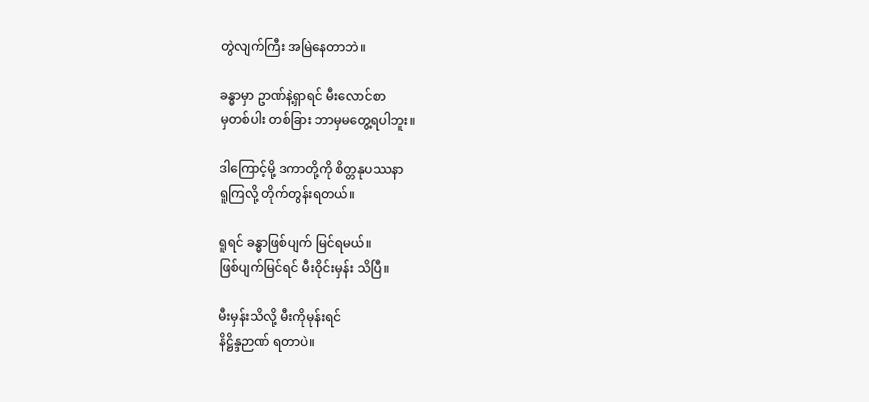တွဲလျက်ကြီး အမြဲနေတာဘဲ။

ခန္ဓာမှာ ဥာဏ်နဲ့ရှာရင် မီးလောင်စာ
မှတစ်ပါး တစ်ခြား ဘာမှမတွေ့ရပါဘူး။

ဒါကြောင့်မို့ ဒကာတို့ကို စိတ္တနုပဿနာ
ရူကြလို့ တိုက်တွန်းရတယ်။

ရူရင် ခန္ဓာဖြစ်ပျက် မြင်ရမယ်။
ဖြစ်ပျက်မြင်ရင် မီးဝိုင်းမှန်း သိပြီ။

မီးမှန်းသိလို့ မီးကိုမုန်းရင်
နိဋ္ဌိန္ဒဉာဏ် ရတာပဲ။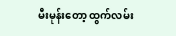မီးမုန်းတော့ ထွက်လမ်း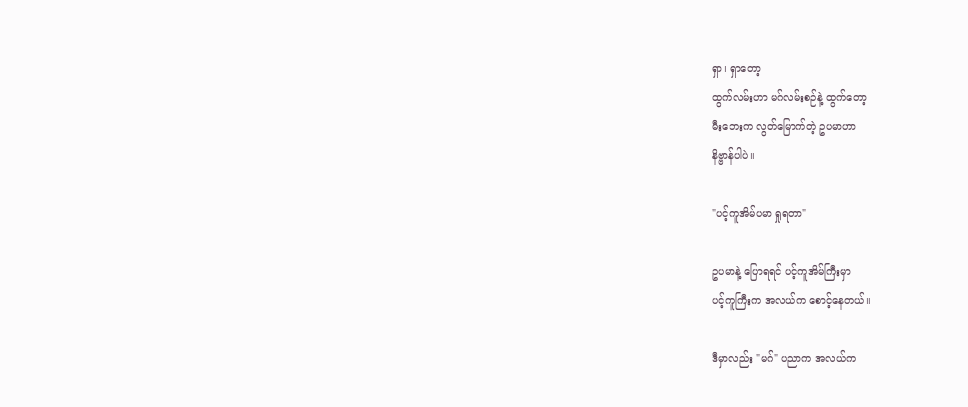ရှာ၊ ရှာတော့
ထွက်လမ်းဟာ မဂ်လမ်းစဉ်နဲ့ ထွက်တော့
မီးဘေးက လွတ်မြောက်တဲ့ ဥပမာဟာ
နိဗ္ဗာန်ပါပဲ။

"ပင့်ကူအိမ်ပမာ ရှုရတာ"

ဥပမာနဲ့ ပြောရရင် ပင့်ကူအိမ်ကြီးမှာ
ပင့်ကူကြီးက အလယ်က စောင့်နေတယ်။

ဒီမှာလည်း "မဂ်" ပညာက အလယ်က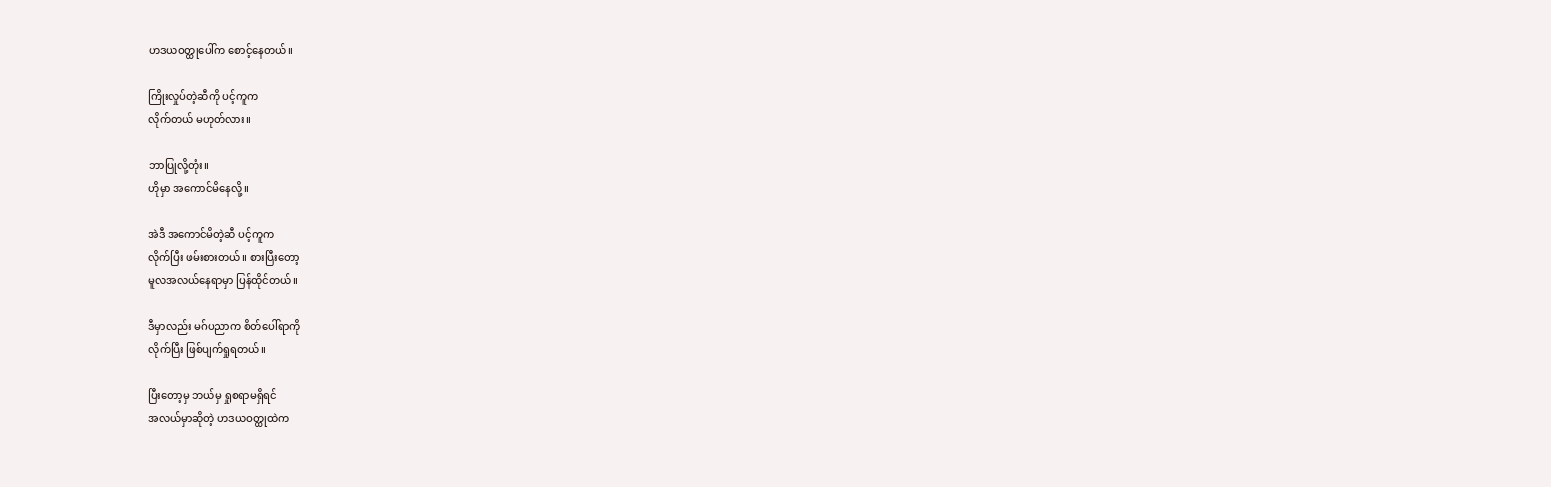ဟဒယဝတ္ထုပေါ်က စောင့်နေတယ်။

ကြိုးလှုပ်တဲ့ဆီကို ပင့်ကူက
လိုက်တယ် မဟုတ်လား။

ဘာပြုလို့တုံး။
ဟိုမှာ အကောင်မိနေလို့။

အဲဒီ အကောင်မိတဲ့ဆီ ပင့်ကူက
လိုက်ပြီး ဖမ်းစားတယ်။ စားပြီးတော့
မူလအလယ်နေရာမှာ ပြန်ထိုင်တယ်။

ဒီမှာလည်း မဂ်ပညာက စိတ်ပေါ်ရာကို
လိုက်ပြီး ဖြစ်ပျက်ရှုရတယ်။

ပြီးတော့မှ ဘယ်မှ ရှုစရာမရှိရင်
အလယ်မှာဆိုတဲ့ ဟဒယဝတ္ထုထဲက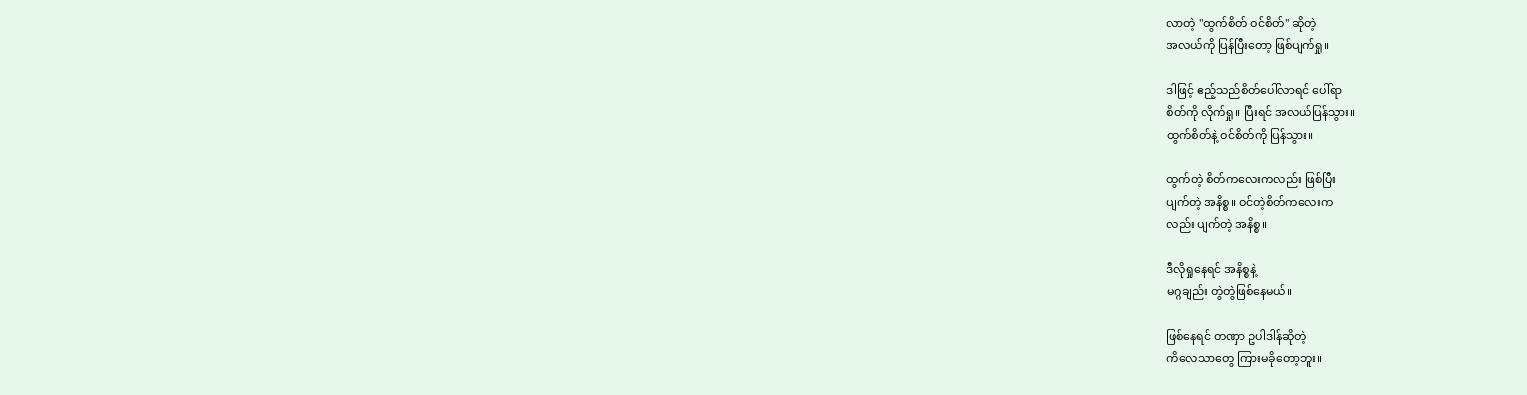လာတဲ့ "ထွက်စိတ် ဝင်စိတ်" ဆိုတဲ့
အလယ်ကို ပြန်ပြီးတော့ ဖြစ်ပျက်ရှု။

ဒါဖြင့် ဧည့်သည်စိတ်ပေါ်လာရင် ပေါ်ရာ
စိတ်ကို လိုက်ရှု။ ပြီးရင် အလယ်ပြန်သွား။
ထွက်စိတ်နဲ့ ဝင်စိတ်ကို ပြန်သွား။

ထွက်တဲ့ စိတ်ကလေးကလည်း ဖြစ်ပြီး
ပျက်တဲ့ အနိစ္စ။ ဝင်တဲ့စိတ်ကလေးက
လည်း ပျက်တဲ့ အနိစ္စ။

ဒီလိုရှုနေရင် အနိစ္စနဲ့
မဂ္ဂချည်း တွဲတွဲဖြစ်နေမယ်။

ဖြစ်နေရင် တဏှာ ဥပါဒါန်ဆိုတဲ့
ကိလေသာတွေ ကြားမခိုတော့ဘူး။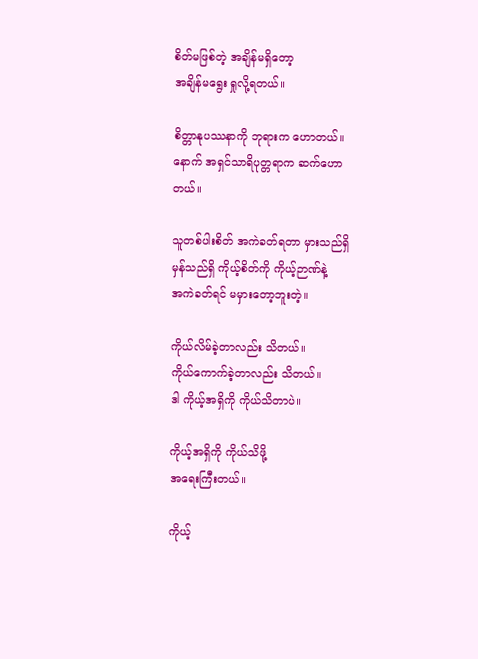စိတ်မဖြစ်တဲ့ အချိန်မရှိတော့
အချိန်မရွေး ရှုလို့ရတယ်။

စိတ္တာနုပဿနာကို ဘုရားက ဟောတယ်။
နောက် အရှင်သာရိပုတ္တရာက ဆက်ဟော
တယ်။

သူတစ်ပါးစိတ် အကဲခတ်ရတာ မှားသည်ရှိ
မှန်သည်ရှိ ကိုယ့်စိတ်ကို ကိုယ့်ဉာဏ်နဲ့
အကဲခတ်ရင် မမှားတော့ဘူးတဲ့။

ကိုယ်လိမ်ခဲ့တာလည်း သိတယ်။
ကိုယ်ကောက်ခဲ့တာလည်း သိတယ်။
ဒါ ကိုယ့်အရှိကို ကိုယ်သိတာပဲ။

ကိုယ့်အရှိကို ကိုယ်သိဖို့
အရေးကြီးတယ်။

ကိုယ့်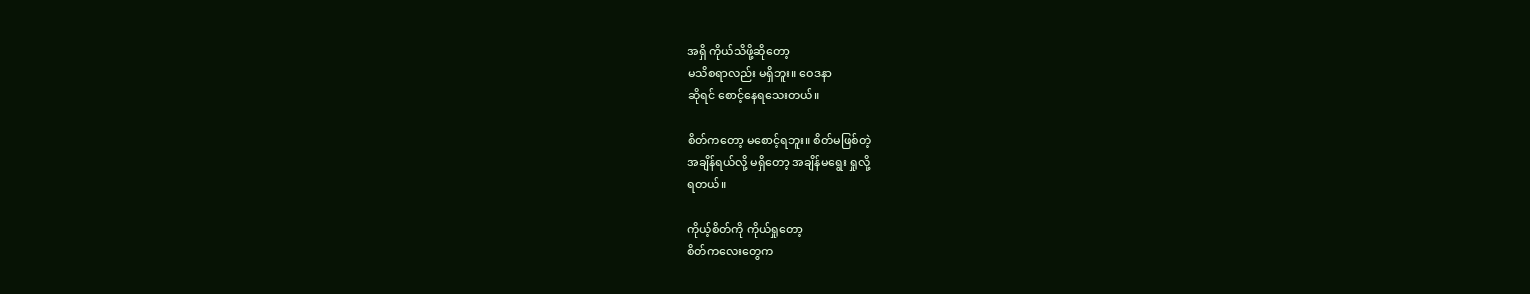အရှိ ကိုယ်သိဖို့ဆိုတော့
မသိစရာလည်း မရှိဘူး။ ဝေဒနာ
ဆိုရင် စောင့်နေရသေးတယ်။

စိတ်ကတော့ မစောင့်ရဘူး။ စိတ်မဖြစ်တဲ့
အချိန်ရယ်လို့ မရှိတော့ အချိန်မရွေး ရှုလို့
ရတယ်။

ကိုယ့်စိတ်ကို ကိုယ်ရှုတော့
စိတ်ကလေးတွေက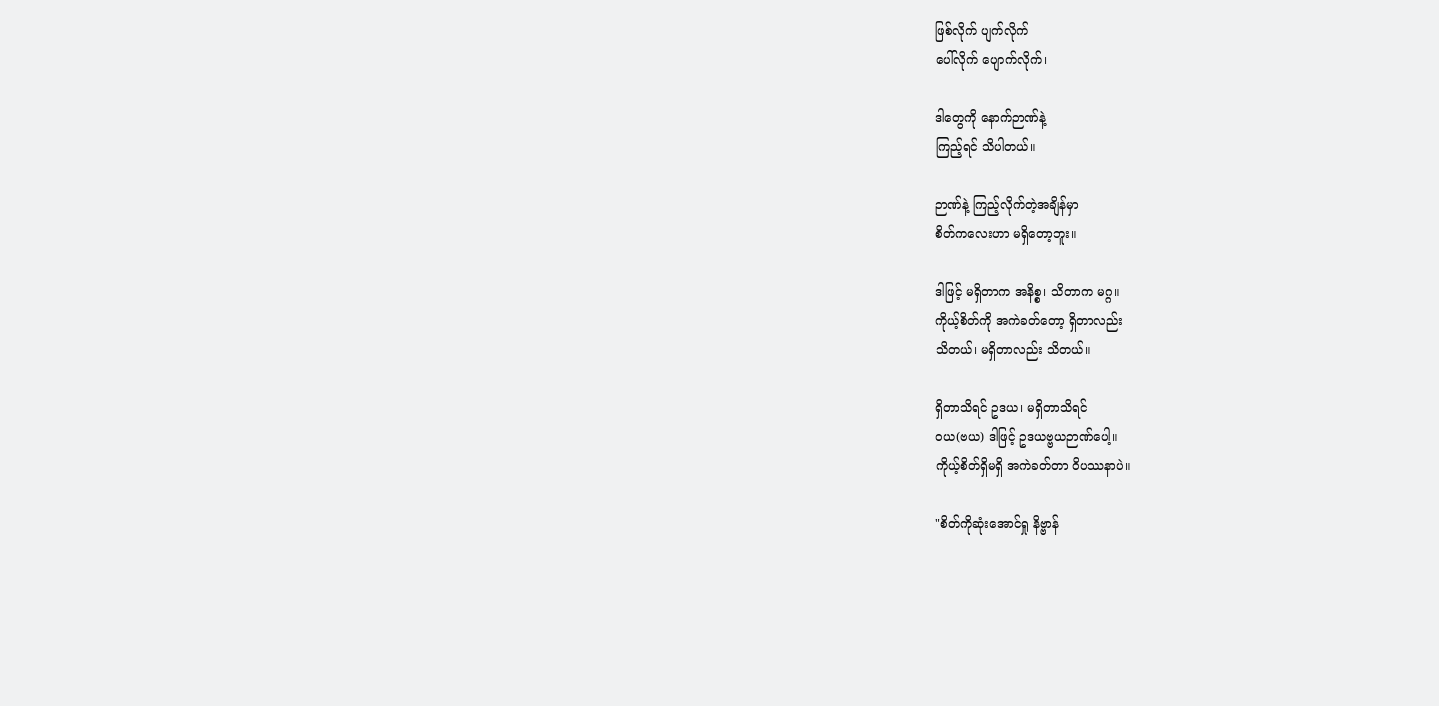ဖြစ်လိုက် ပျက်လိုက်
ပေါ်လိုက် ပျောက်လိုက်၊

ဒါတွေကို နောက်ဉာဏ်နဲ့
ကြည့်ရင် သိပါတယ်။

ဉာဏ်နဲ့ ကြည့်လိုက်တဲ့အချိန်မှာ
စိတ်ကလေးဟာ မရှိတော့ဘူး။

ဒါဖြင့် မရှိတာက အနိစ္စ၊ သိတာက မဂ္ဂ။
ကိုယ့်စိတ်ကို အကဲခတ်တော့ ရှိတာလည်း
သိတယ်၊ မရှိတာလည်း သိတယ်။

ရှိတာသိရင် ဥဒယ၊ မရှိတာသိရင်
ဝယ(ဗယ) ဒါဖြင့် ဥဒယဗ္ဗယဉာဏ်ပေါ့။
ကိုယ့်စိတ်ရှိမရှိ အကဲခတ်တာ ဝိပဿနာပဲ။

"စိတ်ကိုဆုံးအောင်ရှု နိဗ္ဗာန်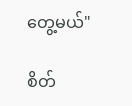တွေ့မယ်"

စိတ်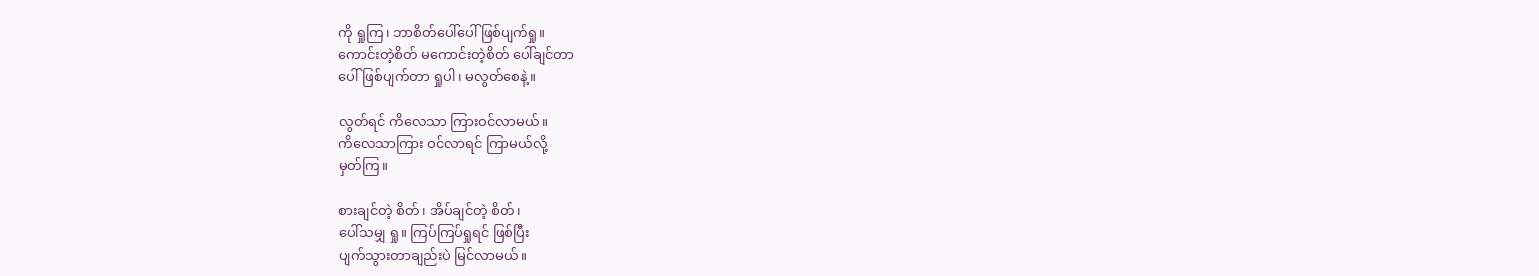ကို ရှုကြ၊ ဘာစိတ်ပေါ်ပေါ်ဖြစ်ပျက်ရှု။
ကောင်းတဲ့စိတ် မကောင်းတဲ့စိတ် ပေါ်ချင်တာ
ပေါ် ဖြစ်ပျက်တာ ရှုပါ၊ မလွတ်စေနဲ့။

လွတ်ရင် ကိလေသာ ကြားဝင်လာမယ်။
ကိလေသာကြား ဝင်လာရင် ကြာမယ်လို့
မှတ်ကြ။

စားချင်တဲ့ စိတ်၊ အိပ်ချင်တဲ့ စိတ်၊
ပေါ်သမျှ ရှု။ ကြပ်ကြပ်ရှုရင် ဖြစ်ပြီး
ပျက်သွားတာချည်းပဲ မြင်လာမယ်။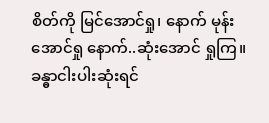စိတ်ကို မြင်အောင်ရှု၊ နောက် မုန်းအောင်ရှု နောက်..ဆုံးအောင် ရှုကြ။ ခန္ဓာငါးပါးဆုံးရင်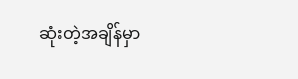ဆုံးတဲ့အချိန်မှာ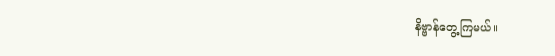နိဗ္ဗာန်တွေ့ကြမယ်။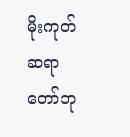မိုးကုတ်ဆရာတော်ဘု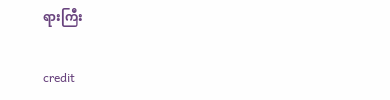ရားကြီး

credit